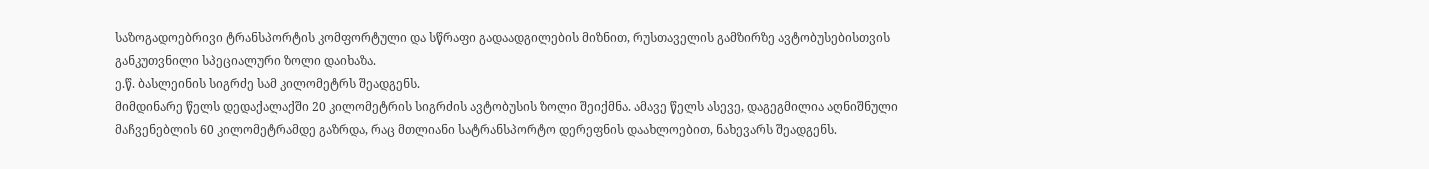საზოგადოებრივი ტრანსპორტის კომფორტული და სწრაფი გადაადგილების მიზნით, რუსთაველის გამზირზე ავტობუსებისთვის განკუთვნილი სპეციალური ზოლი დაიხაზა.
ე.წ. ბასლეინის სიგრძე სამ კილომეტრს შეადგენს.
მიმდინარე წელს დედაქალაქში 20 კილომეტრის სიგრძის ავტობუსის ზოლი შეიქმნა. ამავე წელს ასევე, დაგეგმილია აღნიშნული მაჩვენებლის 60 კილომეტრამდე გაზრდა, რაც მთლიანი სატრანსპორტო დერეფნის დაახლოებით, ნახევარს შეადგენს.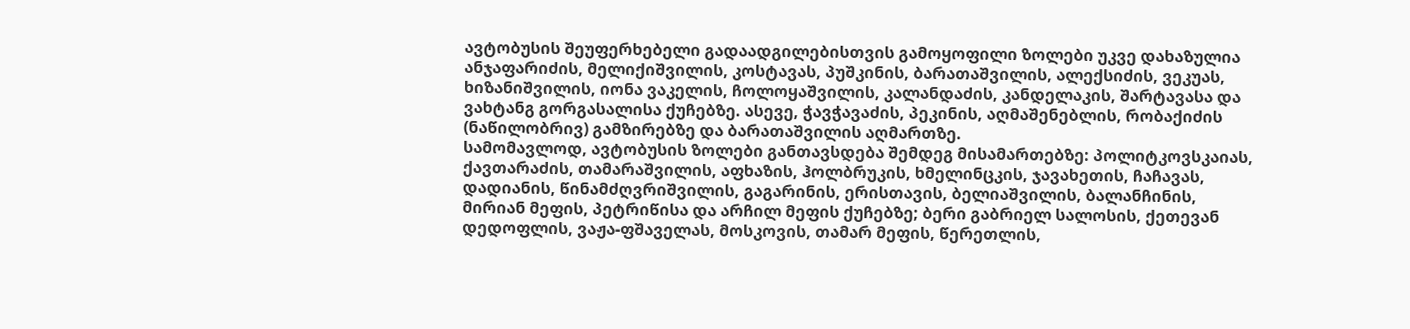ავტობუსის შეუფერხებელი გადაადგილებისთვის გამოყოფილი ზოლები უკვე დახაზულია ანჯაფარიძის, მელიქიშვილის, კოსტავას, პუშკინის, ბარათაშვილის, ალექსიძის, ვეკუას, ხიზანიშვილის, იონა ვაკელის, ჩოლოყაშვილის, კალანდაძის, კანდელაკის, შარტავასა და ვახტანგ გორგასალისა ქუჩებზე. ასევე, ჭავჭავაძის, პეკინის, აღმაშენებლის, რობაქიძის (ნაწილობრივ) გამზირებზე და ბარათაშვილის აღმართზე.
სამომავლოდ, ავტობუსის ზოლები განთავსდება შემდეგ მისამართებზე: პოლიტკოვსკაიას, ქავთარაძის, თამარაშვილის, აფხაზის, ჰოლბრუკის, ხმელინცკის, ჯავახეთის, ჩაჩავას, დადიანის, წინამძღვრიშვილის, გაგარინის, ერისთავის, ბელიაშვილის, ბალანჩინის, მირიან მეფის, პეტრიწისა და არჩილ მეფის ქუჩებზე; ბერი გაბრიელ სალოსის, ქეთევან დედოფლის, ვაჟა-ფშაველას, მოსკოვის, თამარ მეფის, წერეთლის,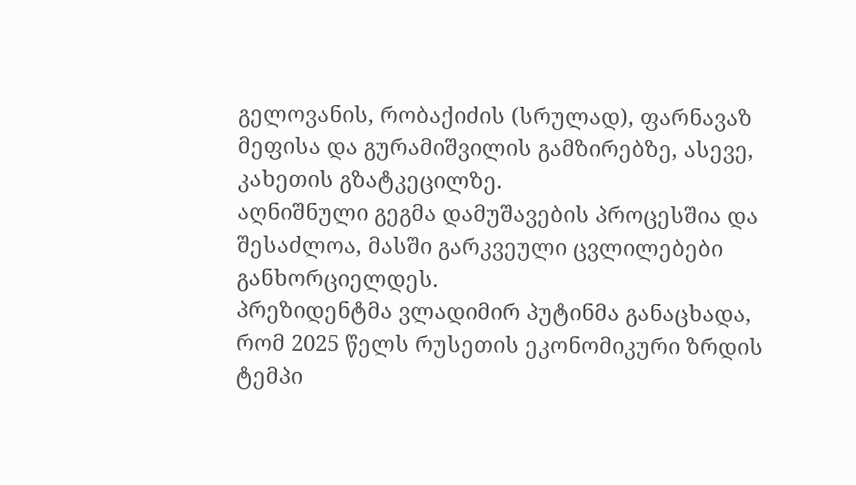გელოვანის, რობაქიძის (სრულად), ფარნავაზ მეფისა და გურამიშვილის გამზირებზე, ასევე, კახეთის გზატკეცილზე.
აღნიშნული გეგმა დამუშავების პროცესშია და შესაძლოა, მასში გარკვეული ცვლილებები განხორციელდეს.
პრეზიდენტმა ვლადიმირ პუტინმა განაცხადა, რომ 2025 წელს რუსეთის ეკონომიკური ზრდის ტემპი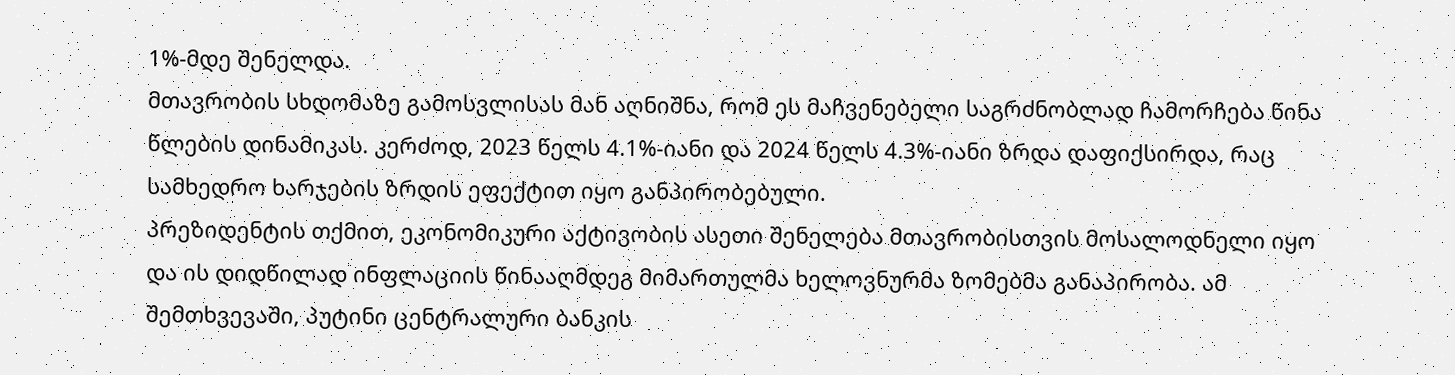1%-მდე შენელდა.
მთავრობის სხდომაზე გამოსვლისას მან აღნიშნა, რომ ეს მაჩვენებელი საგრძნობლად ჩამორჩება წინა წლების დინამიკას. კერძოდ, 2023 წელს 4.1%-იანი და 2024 წელს 4.3%-იანი ზრდა დაფიქსირდა, რაც სამხედრო ხარჯების ზრდის ეფექტით იყო განპირობებული.
პრეზიდენტის თქმით, ეკონომიკური აქტივობის ასეთი შენელება მთავრობისთვის მოსალოდნელი იყო და ის დიდწილად ინფლაციის წინააღმდეგ მიმართულმა ხელოვნურმა ზომებმა განაპირობა. ამ შემთხვევაში, პუტინი ცენტრალური ბანკის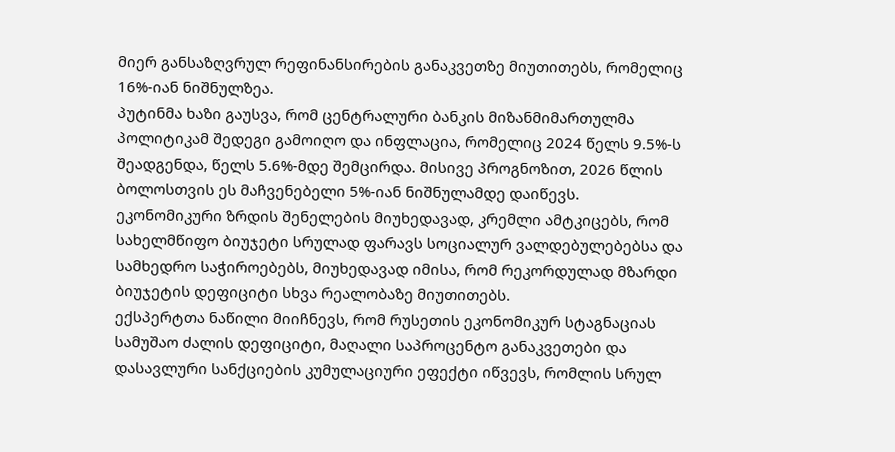მიერ განსაზღვრულ რეფინანსირების განაკვეთზე მიუთითებს, რომელიც 16%-იან ნიშნულზეა.
პუტინმა ხაზი გაუსვა, რომ ცენტრალური ბანკის მიზანმიმართულმა პოლიტიკამ შედეგი გამოიღო და ინფლაცია, რომელიც 2024 წელს 9.5%-ს შეადგენდა, წელს 5.6%-მდე შემცირდა. მისივე პროგნოზით, 2026 წლის ბოლოსთვის ეს მაჩვენებელი 5%-იან ნიშნულამდე დაიწევს.
ეკონომიკური ზრდის შენელების მიუხედავად, კრემლი ამტკიცებს, რომ სახელმწიფო ბიუჯეტი სრულად ფარავს სოციალურ ვალდებულებებსა და სამხედრო საჭიროებებს, მიუხედავად იმისა, რომ რეკორდულად მზარდი ბიუჯეტის დეფიციტი სხვა რეალობაზე მიუთითებს.
ექსპერტთა ნაწილი მიიჩნევს, რომ რუსეთის ეკონომიკურ სტაგნაციას სამუშაო ძალის დეფიციტი, მაღალი საპროცენტო განაკვეთები და დასავლური სანქციების კუმულაციური ეფექტი იწვევს, რომლის სრულ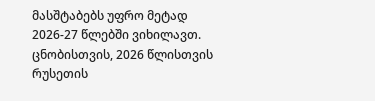მასშტაბებს უფრო მეტად 2026-27 წლებში ვიხილავთ.
ცნობისთვის, 2026 წლისთვის რუსეთის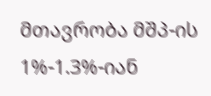მთავრობა მშპ-ის 1%-1.3%-იან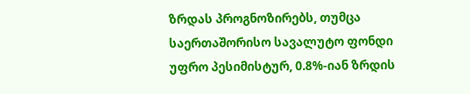ზრდას პროგნოზირებს, თუმცა საერთაშორისო სავალუტო ფონდი უფრო პესიმისტურ, 0.8%-იან ზრდის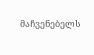მაჩვენებელს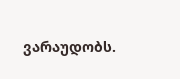ვარაუდობს.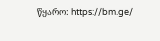წყარო: https://bm.ge/